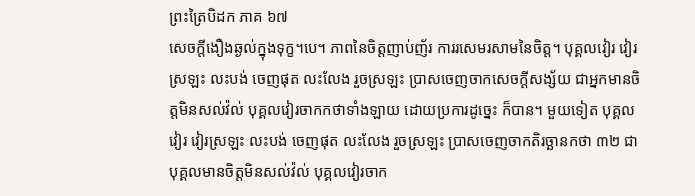ព្រះត្រៃបិដក ភាគ ៦៧
សេចក្តីងឿងឆ្ងល់ក្នុងទុក្ខ។បេ។ ភាពនៃចិត្តញាប់ញ័រ ការរសេមរសាមនៃចិត្ត។ បុគ្គលវៀរ វៀរស្រឡះ លះបង់ ចេញផុត លះលែង រួចស្រឡះ ប្រាសចេញចាកសេចក្តីសង្ស័យ ជាអ្នកមានចិត្តមិនសល់វ៉ល់ បុគ្គលវៀរចាកកថាទាំងឡាយ ដោយប្រការដូច្នេះ ក៏បាន។ មួយទៀត បុគ្គលវៀរ វៀរស្រឡះ លះបង់ ចេញផុត លះលែង រួចស្រឡះ ប្រាសចេញចាកតិរច្ឆានកថា ៣២ ជាបុគ្គលមានចិត្តមិនសល់វ៉ល់ បុគ្គលវៀរចាក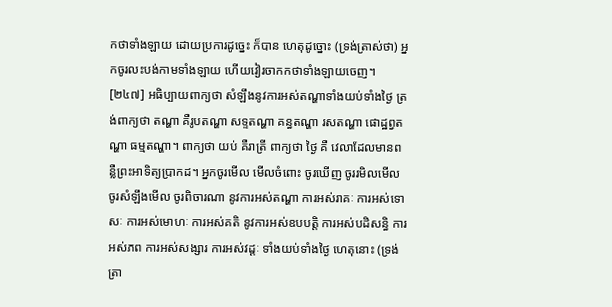កថាទាំងឡាយ ដោយប្រការដូច្នេះ ក៏បាន ហេតុដូច្នោះ (ទ្រង់ត្រាស់ថា) អ្នកចូរលះបង់កាមទាំងឡាយ ហើយវៀរចាកកថាទាំងឡាយចេញ។
[២៤៧] អធិប្បាយពាក្យថា សំឡឹងនូវការអស់តណ្ហាទាំងយប់ទាំងថ្ងៃ ត្រង់ពាក្យថា តណ្ហា គឺរូបតណ្ហា សទ្ទតណ្ហា គន្ធតណ្ហា រសតណ្ហា ផោដ្ឋព្វតណ្ហា ធម្មតណ្ហា។ ពាក្យថា យប់ គឺរាត្រី ពាក្យថា ថ្ងៃ គឺ វេលាដែលមានពន្លឺព្រះអាទិត្យប្រាកដ។ អ្នកចូរមើល មើលចំពោះ ចូរឃើញ ចូររមិលមើល ចូរសំឡឹងមើល ចូរពិចារណា នូវការអស់តណ្ហា ការអស់រាគៈ ការអស់ទោសៈ ការអស់មោហៈ ការអស់គតិ នូវការអស់ឧបបត្តិ ការអស់បដិសន្ធិ ការអស់ភព ការអស់សង្សារ ការអស់វដ្តៈ ទាំងយប់ទាំងថ្ងៃ ហេតុនោះ (ទ្រង់ត្រា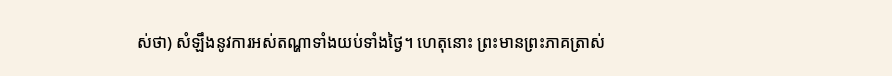ស់ថា) សំឡឹងនូវការអស់តណ្ហាទាំងយប់ទាំងថ្ងៃ។ ហេតុនោះ ព្រះមានព្រះភាគត្រាស់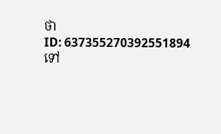ថា
ID: 637355270392551894
ទៅ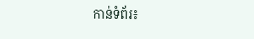កាន់ទំព័រ៖